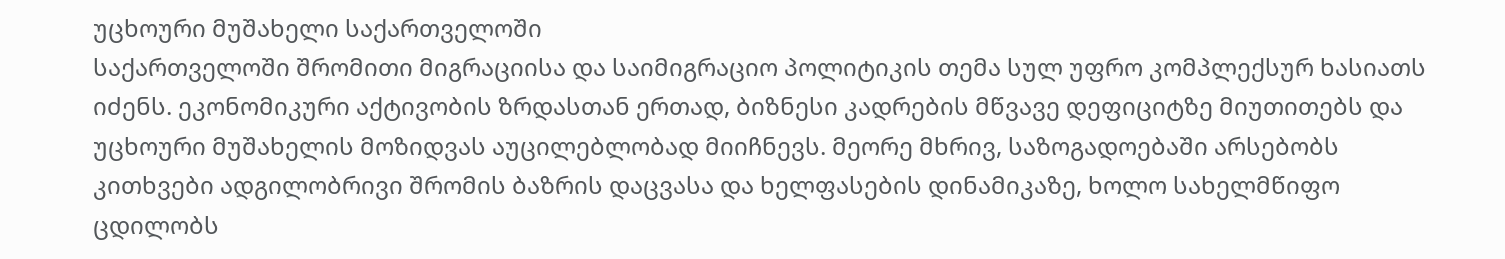უცხოური მუშახელი საქართველოში
საქართველოში შრომითი მიგრაციისა და საიმიგრაციო პოლიტიკის თემა სულ უფრო კომპლექსურ ხასიათს იძენს. ეკონომიკური აქტივობის ზრდასთან ერთად, ბიზნესი კადრების მწვავე დეფიციტზე მიუთითებს და უცხოური მუშახელის მოზიდვას აუცილებლობად მიიჩნევს. მეორე მხრივ, საზოგადოებაში არსებობს კითხვები ადგილობრივი შრომის ბაზრის დაცვასა და ხელფასების დინამიკაზე, ხოლო სახელმწიფო ცდილობს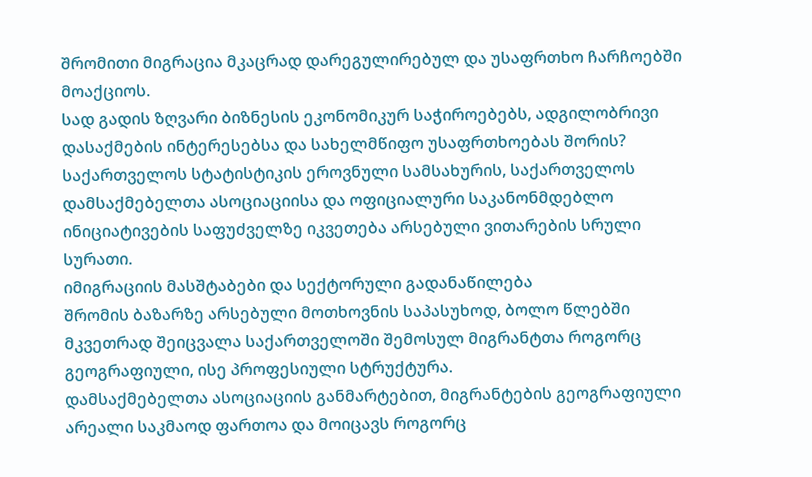შრომითი მიგრაცია მკაცრად დარეგულირებულ და უსაფრთხო ჩარჩოებში მოაქციოს.
სად გადის ზღვარი ბიზნესის ეკონომიკურ საჭიროებებს, ადგილობრივი დასაქმების ინტერესებსა და სახელმწიფო უსაფრთხოებას შორის? საქართველოს სტატისტიკის ეროვნული სამსახურის, საქართველოს დამსაქმებელთა ასოციაციისა და ოფიციალური საკანონმდებლო ინიციატივების საფუძველზე იკვეთება არსებული ვითარების სრული სურათი.
იმიგრაციის მასშტაბები და სექტორული გადანაწილება
შრომის ბაზარზე არსებული მოთხოვნის საპასუხოდ, ბოლო წლებში მკვეთრად შეიცვალა საქართველოში შემოსულ მიგრანტთა როგორც გეოგრაფიული, ისე პროფესიული სტრუქტურა.
დამსაქმებელთა ასოციაციის განმარტებით, მიგრანტების გეოგრაფიული არეალი საკმაოდ ფართოა და მოიცავს როგორც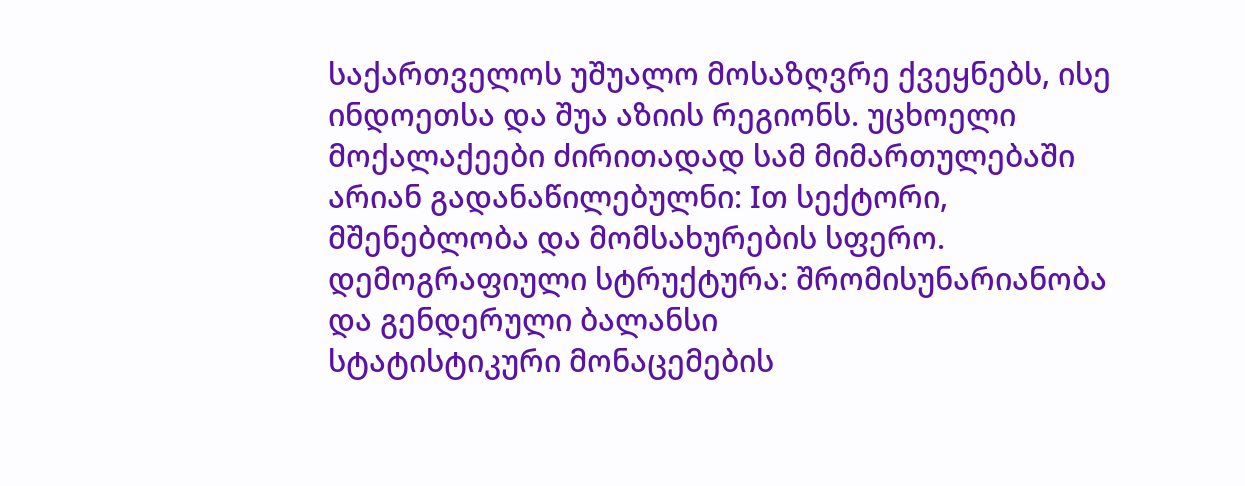საქართველოს უშუალო მოსაზღვრე ქვეყნებს, ისე ინდოეთსა და შუა აზიის რეგიონს. უცხოელი მოქალაქეები ძირითადად სამ მიმართულებაში არიან გადანაწილებულნი: Iთ სექტორი, მშენებლობა და მომსახურების სფერო.
დემოგრაფიული სტრუქტურა: შრომისუნარიანობა და გენდერული ბალანსი
სტატისტიკური მონაცემების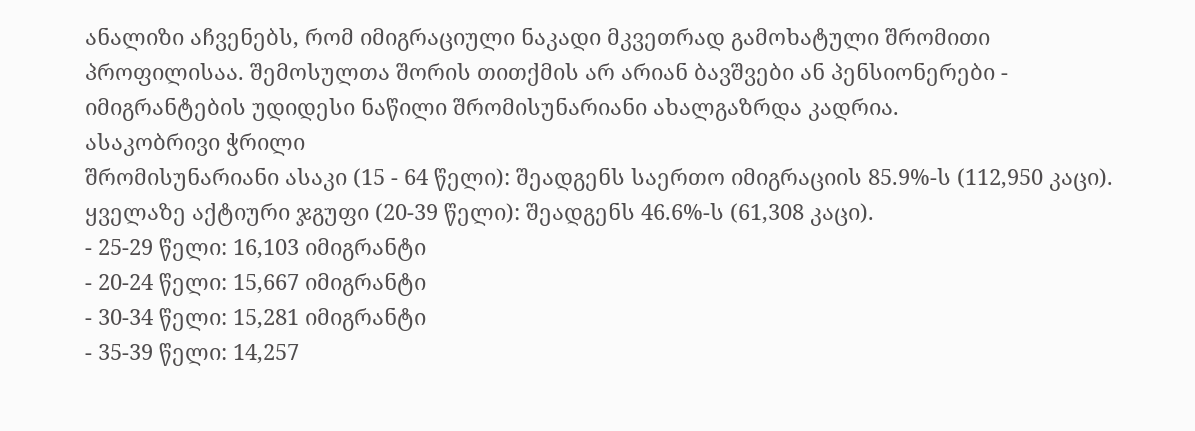ანალიზი აჩვენებს, რომ იმიგრაციული ნაკადი მკვეთრად გამოხატული შრომითი პროფილისაა. შემოსულთა შორის თითქმის არ არიან ბავშვები ან პენსიონერები - იმიგრანტების უდიდესი ნაწილი შრომისუნარიანი ახალგაზრდა კადრია.
ასაკობრივი ჭრილი
შრომისუნარიანი ასაკი (15 - 64 წელი): შეადგენს საერთო იმიგრაციის 85.9%-ს (112,950 კაცი).
ყველაზე აქტიური ჯგუფი (20-39 წელი): შეადგენს 46.6%-ს (61,308 კაცი).
- 25-29 წელი: 16,103 იმიგრანტი
- 20-24 წელი: 15,667 იმიგრანტი
- 30-34 წელი: 15,281 იმიგრანტი
- 35-39 წელი: 14,257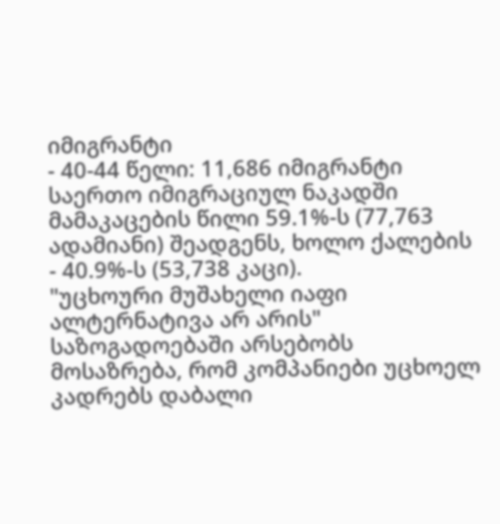იმიგრანტი
- 40-44 წელი: 11,686 იმიგრანტი
საერთო იმიგრაციულ ნაკადში მამაკაცების წილი 59.1%-ს (77,763 ადამიანი) შეადგენს, ხოლო ქალების - 40.9%-ს (53,738 კაცი).
"უცხოური მუშახელი იაფი ალტერნატივა არ არის"
საზოგადოებაში არსებობს მოსაზრება, რომ კომპანიები უცხოელ კადრებს დაბალი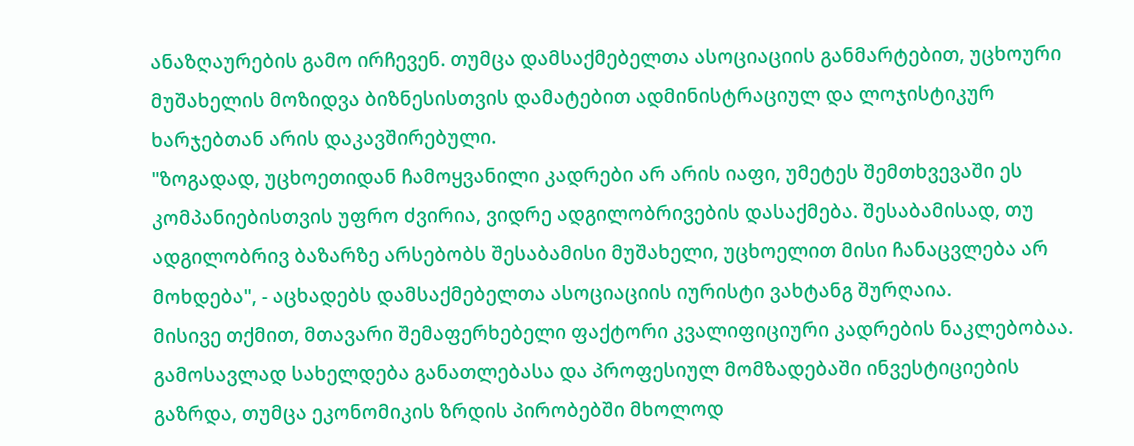ანაზღაურების გამო ირჩევენ. თუმცა დამსაქმებელთა ასოციაციის განმარტებით, უცხოური მუშახელის მოზიდვა ბიზნესისთვის დამატებით ადმინისტრაციულ და ლოჯისტიკურ ხარჯებთან არის დაკავშირებული.
"ზოგადად, უცხოეთიდან ჩამოყვანილი კადრები არ არის იაფი, უმეტეს შემთხვევაში ეს კომპანიებისთვის უფრო ძვირია, ვიდრე ადგილობრივების დასაქმება. შესაბამისად, თუ ადგილობრივ ბაზარზე არსებობს შესაბამისი მუშახელი, უცხოელით მისი ჩანაცვლება არ მოხდება", - აცხადებს დამსაქმებელთა ასოციაციის იურისტი ვახტანგ შურღაია.
მისივე თქმით, მთავარი შემაფერხებელი ფაქტორი კვალიფიციური კადრების ნაკლებობაა. გამოსავლად სახელდება განათლებასა და პროფესიულ მომზადებაში ინვესტიციების გაზრდა, თუმცა ეკონომიკის ზრდის პირობებში მხოლოდ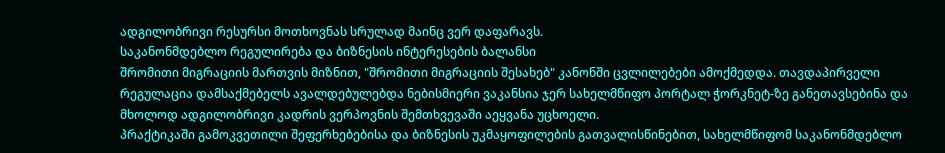ადგილობრივი რესურსი მოთხოვნას სრულად მაინც ვერ დაფარავს.
საკანონმდებლო რეგულირება და ბიზნესის ინტერესების ბალანსი
შრომითი მიგრაციის მართვის მიზნით, "შრომითი მიგრაციის შესახებ" კანონში ცვლილებები ამოქმედდა. თავდაპირველი რეგულაცია დამსაქმებელს ავალდებულებდა ნებისმიერი ვაკანსია ჯერ სახელმწიფო პორტალ ჭორკნეტ-ზე განეთავსებინა და მხოლოდ ადგილობრივი კადრის ვერპოვნის შემთხვევაში აეყვანა უცხოელი.
პრაქტიკაში გამოკვეთილი შეფერხებებისა და ბიზნესის უკმაყოფილების გათვალისწინებით, სახელმწიფომ საკანონმდებლო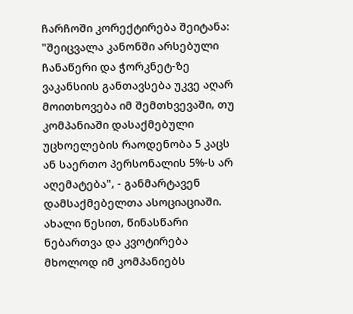ჩარჩოში კორექტირება შეიტანა:
"შეიცვალა კანონში არსებული ჩანაწერი და ჭორკნეტ-ზე ვაკანსიის განთავსება უკვე აღარ მოითხოვება იმ შემთხვევაში, თუ კომპანიაში დასაქმებული უცხოელების რაოდენობა 5 კაცს ან საერთო პერსონალის 5%-ს არ აღემატება", - განმარტავენ დამსაქმებელთა ასოციაციაში.
ახალი წესით, წინასწარი ნებართვა და კვოტირება მხოლოდ იმ კომპანიებს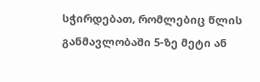სჭირდებათ, რომლებიც წლის განმავლობაში 5-ზე მეტი ან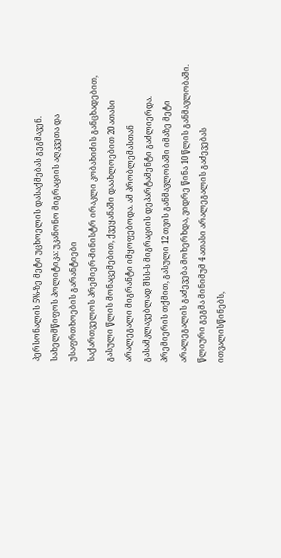პერსონალის 5%-ზე მეტი უცხოელის დასაქმებას გეგმავენ.
სახელმწიფოს პოლიტიკა: უკანონო მიგრაციის აღკვეთა და უსაფრთხოების გარანტიები
საქართველოს პრემიერ-მინისტრ ირაკლი კობახიძის განცხადებით, გასული წლის მონაცემებით, ქვეყანაში დაახლოებით 20 ათასი არალეგალი მიგრანტი იმყოფებოდა. ამ პრობლემასთან გასამკლავებლად შსს-ს მიგრაციის დეპარტამენტი გაძლიერდა. პრემიერის თქმით, გასული 12 თვის განმავლობაში იმაზე მეტი არალეგალის გაძევება მოხერხდა, ვიდრე წინა 10 წლის განმავლობაში. წლიური გეგმა მინიმუმ 4 ათასი არალეგალის გაძევებას ითვალისწინებს,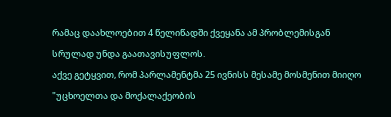რამაც დაახლოებით 4 წელიწადში ქვეყანა ამ პრობლემისგან სრულად უნდა გაათავისუფლოს.
აქვე გეტყვით, რომ პარლამენტმა 25 ივნისს მესამე მოსმენით მიიღო "უცხოელთა და მოქალაქეობის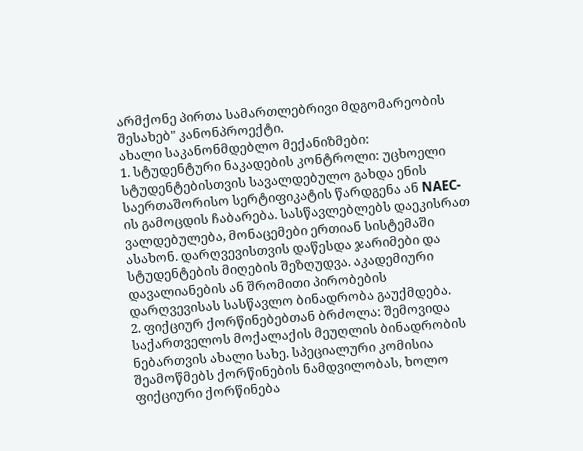არმქონე პირთა სამართლებრივი მდგომარეობის შესახებ" კანონპროექტი.
ახალი საკანონმდებლო მექანიზმები:
1. სტუდენტური ნაკადების კონტროლი: უცხოელი სტუდენტებისთვის სავალდებულო გახდა ენის საერთაშორისო სერტიფიკატის წარდგენა ან NAEC-ის გამოცდის ჩაბარება. სასწავლებლებს დაეკისრათ ვალდებულება, მონაცემები ერთიან სისტემაში ასახონ. დარღვევისთვის დაწესდა ჯარიმები და სტუდენტების მიღების შეზღუდვა. აკადემიური დავალიანების ან შრომითი პირობების დარღვევისას სასწავლო ბინადრობა გაუქმდება.
2. ფიქციურ ქორწინებებთან ბრძოლა: შემოვიდა საქართველოს მოქალაქის მეუღლის ბინადრობის ნებართვის ახალი სახე. სპეციალური კომისია შეამოწმებს ქორწინების ნამდვილობას, ხოლო ფიქციური ქორწინება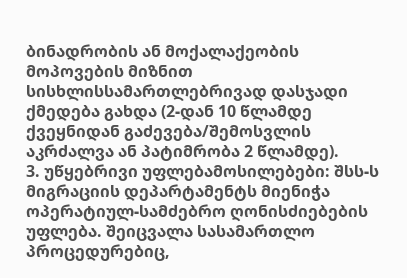ბინადრობის ან მოქალაქეობის მოპოვების მიზნით სისხლისსამართლებრივად დასჯადი ქმედება გახდა (2-დან 10 წლამდე ქვეყნიდან გაძევება/შემოსვლის აკრძალვა ან პატიმრობა 2 წლამდე).
3. უწყებრივი უფლებამოსილებები: შსს-ს მიგრაციის დეპარტამენტს მიენიჭა ოპერატიულ-სამძებრო ღონისძიებების უფლება. შეიცვალა სასამართლო პროცედურებიც,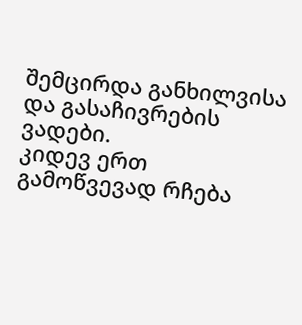შემცირდა განხილვისა და გასაჩივრების ვადები.
კიდევ ერთ გამოწვევად რჩება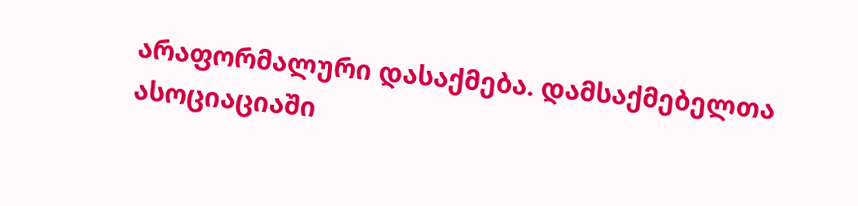არაფორმალური დასაქმება. დამსაქმებელთა ასოციაციაში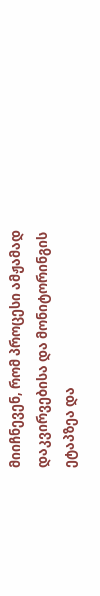მიიჩნევენ, რომ პროცესი ამჟამად დაკვირვებისა და მონიტორინგის ეტაპზეა და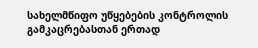სახელმწიფო უწყებების კონტროლის გამკაცრებასთან ერთად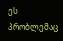ეს პრობლემაც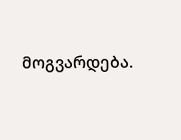მოგვარდება.